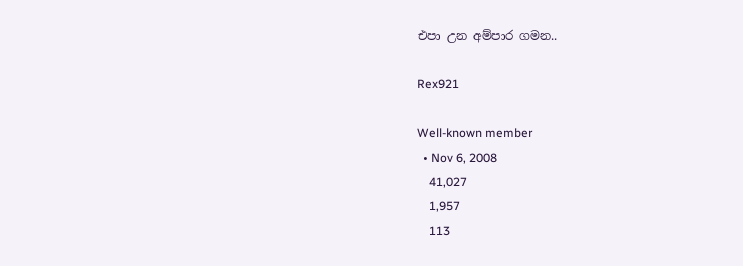එපා උන අම්පාර ගමන..

Rex921

Well-known member
  • Nov 6, 2008
    41,027
    1,957
    113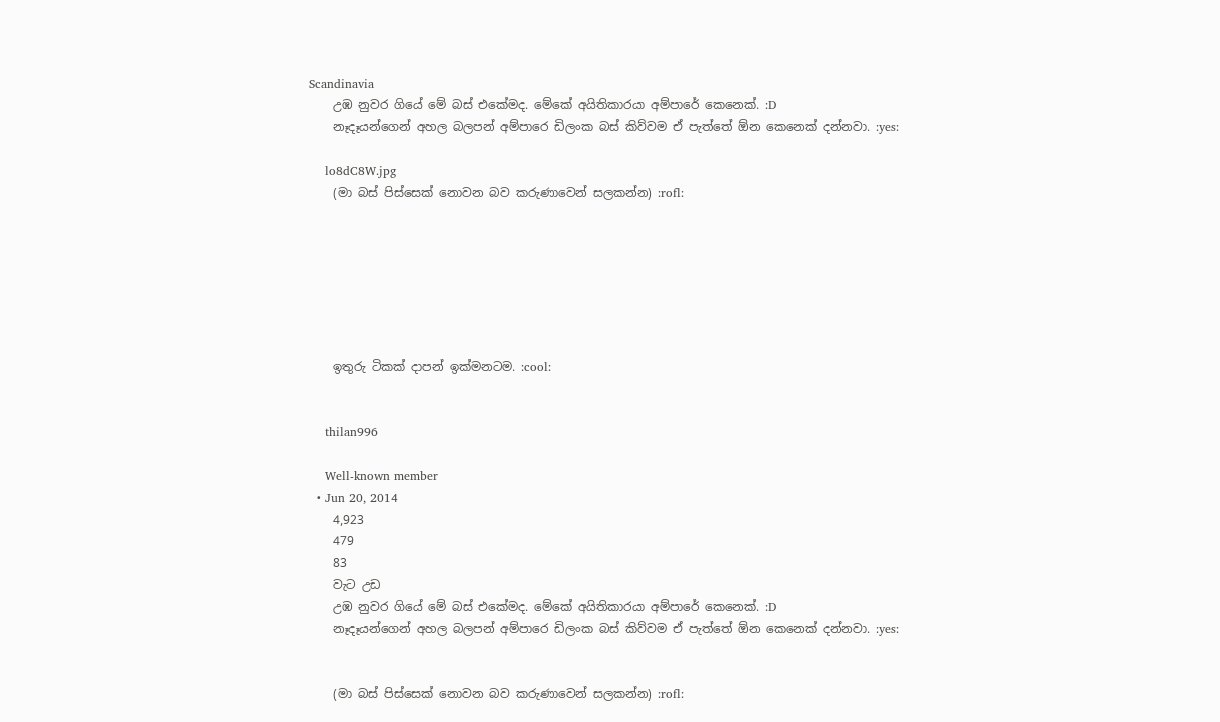Scandinavia
    උඹ නුවර ගියේ මේ බස් එකේමද. මේකේ අයිතිකාරයා අම්පාරේ කෙනෙක්. :D
    නෑදෑයන්ගෙන් අහල බලපන් අම්පාරෙ ඩිලංක බස් කිව්වම ඒ පැත්තේ ඕන කෙනෙක් දන්නවා. :yes:

    lo8dC8W.jpg
    (මා බස් පිස්සෙක් නොවන බව කරුණාවෙන් සලකන්න) :rofl:







    ඉතුරු ටිකක් දාපන් ඉක්මනටම. :cool:


    thilan996

    Well-known member
  • Jun 20, 2014
    4,923
    479
    83
    වැට උඩ
    උඹ නුවර ගියේ මේ බස් එකේමද. මේකේ අයිතිකාරයා අම්පාරේ කෙනෙක්. :D
    නෑදෑයන්ගෙන් අහල බලපන් අම්පාරෙ ඩිලංක බස් කිව්වම ඒ පැත්තේ ඕන කෙනෙක් දන්නවා. :yes:


    (මා බස් පිස්සෙක් නොවන බව කරුණාවෙන් සලකන්න) :rofl: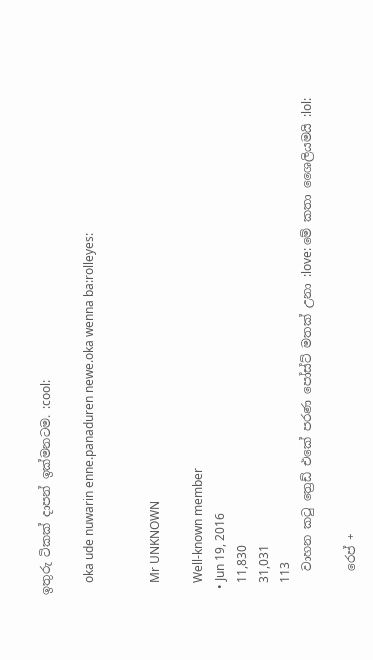ඉතුරු ටිකක් දාපන් ඉක්මනටම. :cool:

    oka ude nuwarin enne.panaduren newe.oka wenna ba:rolleyes:


    Mr UNKNOWN

    Well-known member
  • Jun 19, 2016
    11,830
    31,031
    113
    වාහන කටු ත්‍රෙඩ් එකේ පරණ පෝස්ට් මතක් උනා :love: මේ කතා ශෛලියමයි :lol:

    රෙප් +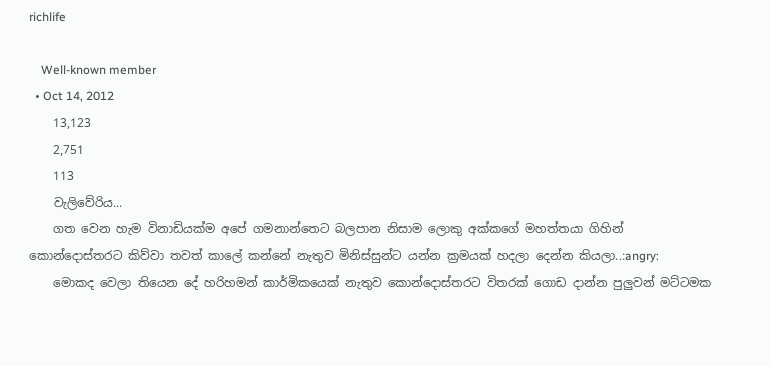richlife

    Well-known member
  • Oct 14, 2012
    13,123
    2,751
    113
    වැලිවේරිය...
    ගත වෙන හැම විනාඩියක්ම අපේ ගමනාන්තෙට බලපාන නිසාම ලොකු අක්කගේ මහත්තයා ගිහින් කොන්දොස්තරට කිව්වා තවත් කාලේ කන්නේ නැතුව මිනිස්සුන්ට යන්න ක්‍රමයක් හදලා දෙන්න කියලා..:angry:
    මොකද වෙලා තියෙන දේ හරිහමන් කාර්මිකයෙක් නැතුව කොන්දොස්තරට විතරක් ගොඩ දාන්න පුලුවන් මට්ටමක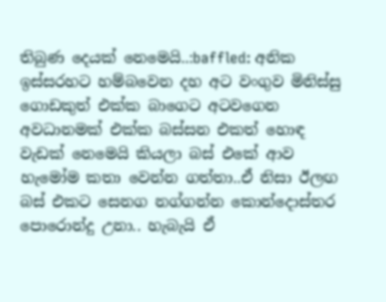තිබුණ දෙයක් නෙමෙයි..:baffled: අනික ඉස්සරහට හම්බවෙන දහ අට වංගුව මිනිස්සු ගොඩකුත් එක්ක බාගෙට අටවගෙන අවධානමක් එක්ක බස්සන එකත් හොඳ වැඩක් නෙමෙයි කියලා බස් එකේ ආව හැමෝම කතා වෙන්න ගත්තා..ඒ නිසා ඊලඟ බස් එකට සෙනග නග්ගන්න කොන්දොස්තර පොරොන්දු උනා.. හැබැයි ඒ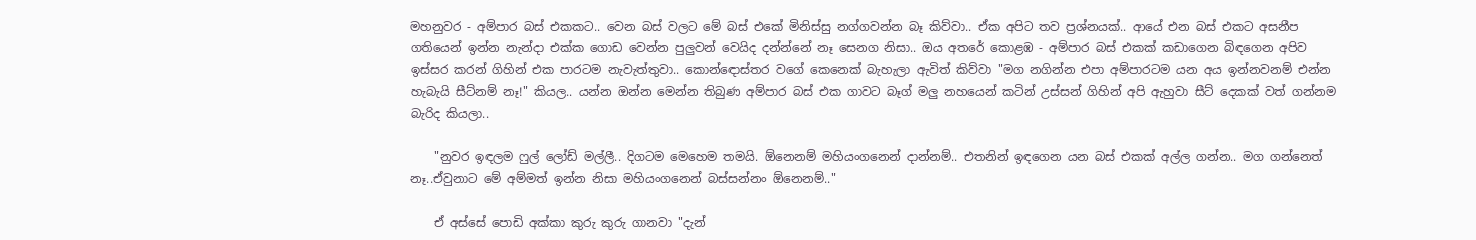මහනුවර - අම්පාර බස් එකකට.. වෙන බස් වලට මේ බස් එකේ මිනිස්සු නග්ගවන්න බෑ කිව්වා.. ඒක අපිට තව ප්‍රශ්නයක්.. ආයේ එන බස් එකට අසනීප ගතියෙන් ඉන්න නැන්දා එක්ක ගොඩ වෙන්න පුලුවන් වෙයිද දන්න්නේ නෑ සෙනග නිසා.. ඔය අතරේ කොළඹ - අම්පාර බස් එකක් කඩාගෙන බිඳගෙන අපිව ඉස්සර කරන් ගිහින් එක පාරටම නැවැත්තුවා.. කොන්ඳොස්තර වගේ කෙනෙක් බැහැලා ඇවිත් කිව්වා "මග නගින්න එපා අම්පාරටම යන අය ඉන්නවනම් එන්න හැබැයි සීට්නම් නෑ!" කියල.. යන්න ඔන්න මෙන්න තිබුණ අම්පාර බස් එක ගාවට බෑග් මලු නහයෙන් කටින් උස්සන් ගිහින් අපි ඇහුවා සීට් දෙකක් වත් ගන්නම බැරිද කියලා..

    "නුවර ඉඳලම ෆුල් ලෝඩ් මල්ලී.. දිගටම මෙහෙම තමයි. ඕනෙනම් මහියංගනෙන් දාන්නම්.. එතනින් ඉඳගෙන යන බස් එකක් අල්ල ගන්න.. මග ගන්නෙත් නෑ..ඒවුනාට මේ අම්මත් ඉන්න නිසා මහියංගනෙන් බස්සන්නං ඕනෙනම්.."

    ඒ අස්සේ පොඩි අක්කා කුරු කුරු ගානවා "දැන්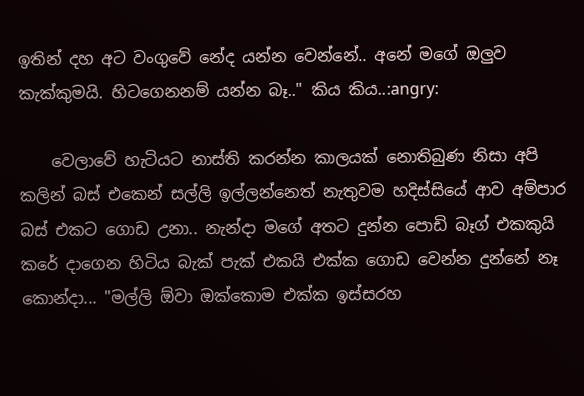ඉතින් දහ අට වංගුවේ නේද යන්න වෙන්නේ.. අනේ මගේ ඔලුව කැක්කුමයි. හිටගෙනනම් යන්න බෑ.." කිය කිය..:angry:

    වෙලාවේ හැටියට නාස්ති කරන්න කාලයක් නොතිබුණ නිසා අපි කලින් බස් එකෙන් සල්ලි ඉල්ලන්නෙත් නැතුවම හදිස්සියේ ආව අම්පාර බස් එකට ගොඩ උනා.. නැන්දා මගේ අතට දුන්න පොඩි බෑග් එකකුයි කරේ දාගෙන හිටිය බැක් පැක් එකයි එක්ක ගොඩ වෙන්න දුන්නේ නෑ කොන්දා... "මල්ලි ඕවා ඔක්කොම එක්ක ඉස්සරහ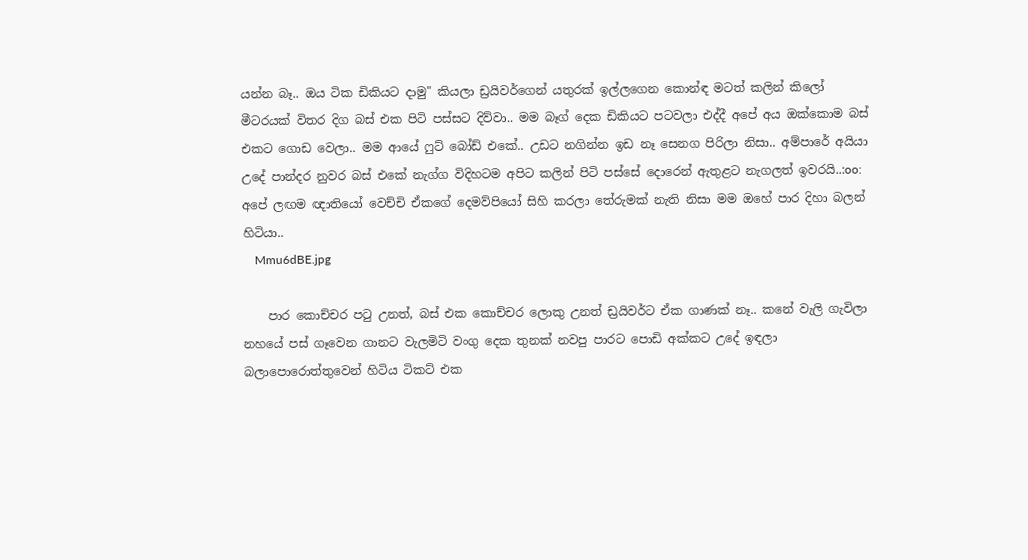යන්න බෑ.. ඔය ටික ඩිකියට දාමු" කියලා ඩ්‍රයිවර්ගෙන් යතුරක් ඉල්ලගෙන කොන්ඳ මටත් කලින් කිලෝ මීටරයක් විතර දිග බස් එක පිටි පස්සට දිව්වා.. මම බෑග් දෙක ඩිකියට පටවලා එද්දී අපේ අය ඔක්කොම බස් එකට ගොඩ වෙලා.. මම ආයේ ෆුට් බෝඩ් එකේ.. උඩට නගින්න ඉඩ නෑ සෙනග පිරිලා නිසා.. අම්පාරේ අයියා උදේ පාන්දර නුවර බස් එකේ නැග්ග විදිහටම අපිට කලින් පිටි පස්සේ දොරෙන් ඇතුළට නැගලත් ඉවරයි..:oo: අපේ ලඟම ඥාතියෝ වෙච්චි ඒකගේ දෙමව්පියෝ සිහි කරලා තේරුමක් නැති නිසා මම ඔහේ පාර දිහා බලන් හිටියා..
    Mmu6dBE.jpg

    පාර කොච්චර පටු උනත්, බස් එක කොච්චර ලොකු උනත් ඩ්‍රයිවර්ට ඒක ගාණක් නෑ.. කනේ වැලි ගැවිලා නහයේ පස් ගෑවෙන ගානට වැලමිටි වංගු දෙක තුනක් නවපු පාරට පොඩි අක්කට උදේ ඉඳලා බලාපොරොත්තුවෙන් හිටිය ටිකට් එක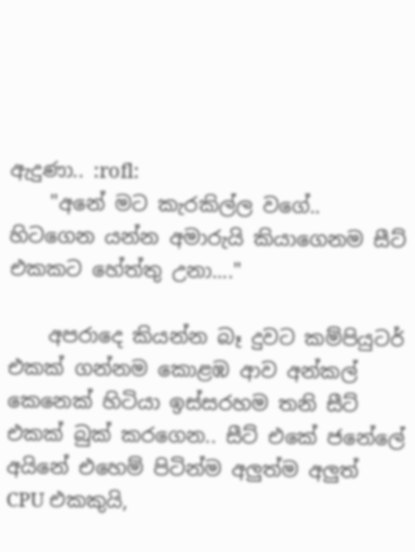ඇදුණා.. :rofl:
    "අනේ මට කැරකිල්ල වගේ.. හිටගෙන යන්න අමාරුයි කියාගෙනම සීට් එකකට හේත්තු උනා...."

    අපරාදෙ කියන්න බෑ දුවට කම්පියුටර් එකක් ගන්නම කොළඹ ආව අන්කල් කෙනෙක් හිටියා ඉස්සරහම තනි සීට් එකක් බුක් කරගෙන.. සීට් එකේ ජනේලේ අයිනේ එහෙම් පිටින්ම අලුත්ම අලුත් CPU එකකුයි,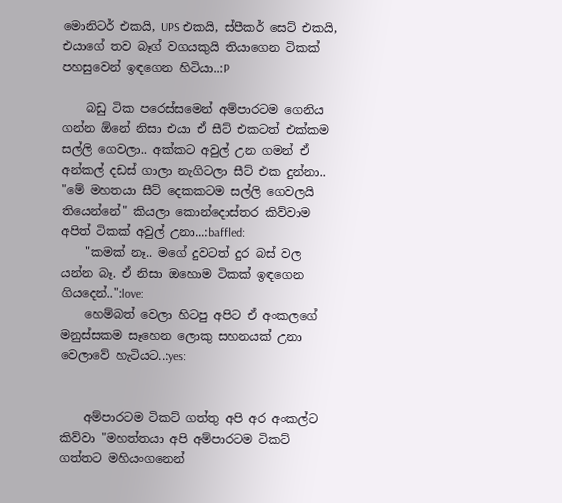මොනිටර් එකයි, UPS එකයි, ස්පීකර් සෙට් එකයි, එයාගේ තව බෑග් වගයකුයි තියාගෙන ටිකක් පහසුවෙන් ඉඳගෙන හිටියා..:P

    බඩු ටික පරෙස්සමෙන් අම්පාරටම ගෙනිය ගන්න ඕනේ නිසා එයා ඒ සීට් එකටත් එක්කම සල්ලි ගෙවලා.. අක්කට අවුල් උන ගමන් ඒ අන්කල් දඩස් ගාලා නැගිටලා සීට් එක දුන්නා.. "මේ මහතයා සීට් දෙකකටම සල්ලි ගෙවලයි තියෙන්නේ" කියලා කොන්දොස්තර කිව්වාම අපිත් ටිකක් අවුල් උනා...:baffled:
    "කමක් නෑ.. මගේ දුවටත් දුර බස් වල යන්න බෑ. ඒ නිසා ඔහොම ටිකක් ඉඳගෙන ගියදෙන්..":love:
    හෙම්බත් වෙලා හිටපු අපිට ඒ අංකලගේ මනුස්සකම සෑහෙන ලොකු සහනයක් උනා වෙලාවේ හැටියට..:yes:


    අම්පාරටම ටිකට් ගත්තු අපි අර අංකල්ට කිව්වා "මහත්තයා අපි අම්පාරටම ටිකට් ගත්තට මහියංගනෙන්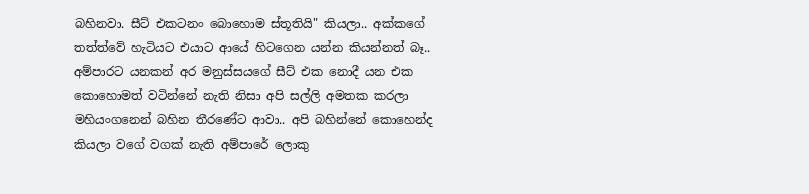බහිනවා. සීට් එකටනං බොහොම ස්තූතියි" කියලා.. අක්කගේ තත්ත්වේ හැටියට එයාට ආයේ හිටගෙන යන්න කියන්නත් බෑ.. අම්පාරට යනකන් අර මනුස්සයගේ සීට් එක නොදී යන එක කොහොමත් වටින්නේ නැති නිසා අපි සල්ලි අමතක කරලා මහියංගනෙන් බහින තීරණේට ආවා.. අපි බහින්නේ කොහෙන්ද කියලා වගේ වගක් නැති අම්පාරේ ලොකු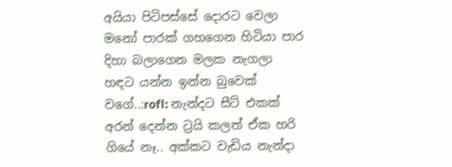අයියා පිටිපස්සේ දොරට වෙලා මනෝ පාරක් ගහගෙන හිටියා පාර දිහා බලාගෙන මලක නැගලා හඳට යන්න ඉන්න බුවෙක් වගේ..:rofl: නැන්දට සීට් එකක් අරන් දෙන්න ට්‍රයි කලත් ඒක හරි ගියේ නෑ.. අක්කට වැඩිය නැන්දා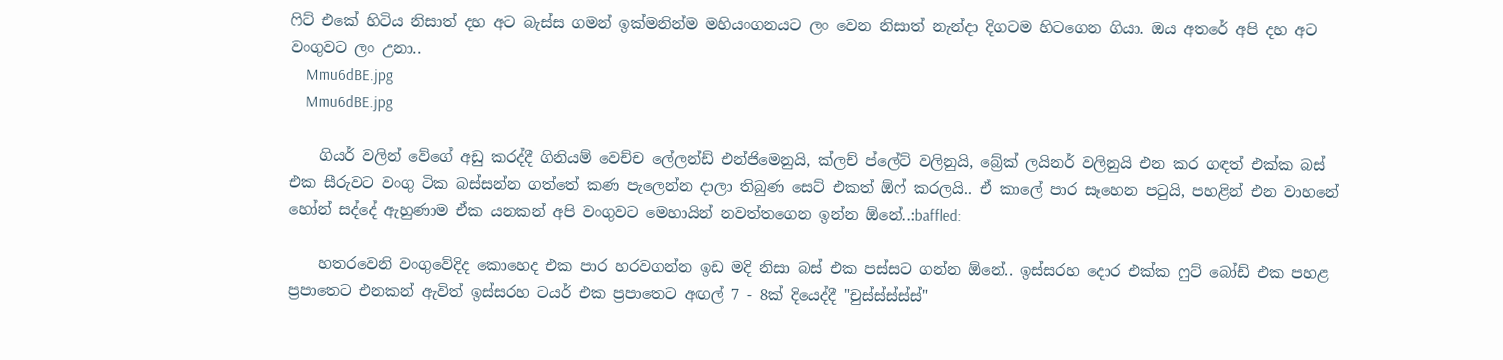ෆිට් එකේ හිටිය නිසාත් දහ අට බැස්ස ගමන් ඉක්මනින්ම මහියංගනයට ලං වෙන නිසාත් නැන්දා දිගටම හිටගෙන ගියා. ඔය අතරේ අපි දහ අට වංගුවට ලං උනා..
    Mmu6dBE.jpg
    Mmu6dBE.jpg

    ගියර් වලින් වේගේ අඩු කරද්දී ගිනියම් වෙච්ච ලේලන්ඩ් එන්ජිමෙනුයි, ක්ලච් ප්ලේට් වලිනුයි, බ්‍රේක් ලයිනර් වලිනුයි එන කර ගඳත් එක්ක බස් එක සීරුවට වංගු ටික බස්සන්න ගත්තේ කණ පැලෙන්න දාලා තිබුණ සෙට් එකත් ඕෆ් කරලයි.. ඒ කාලේ පාර සෑහෙන පටුයි, පහළින් එන වාහනේ හෝන් සද්දේ ඇහුණාම ඒක යනකන් අපි වංගුවට මෙහායින් නවත්තගෙන ඉන්න ඕනේ..:baffled:

    හතරවෙනි වංගුවේදිද කොහෙද එක පාර හරවගන්න ඉඩ මදි නිසා බස් එක පස්සට ගන්න ඕනේ.. ඉස්සරහ දොර එක්ක ෆුට් බෝඩ් එක පහළ ප්‍රපාතෙට එනකන් ඇවිත් ඉස්සරහ ටයර් එක ප්‍රපාතෙට අඟල් 7 - 8ක් දියෙද්දී "චුස්ස්ස්ස්ස්"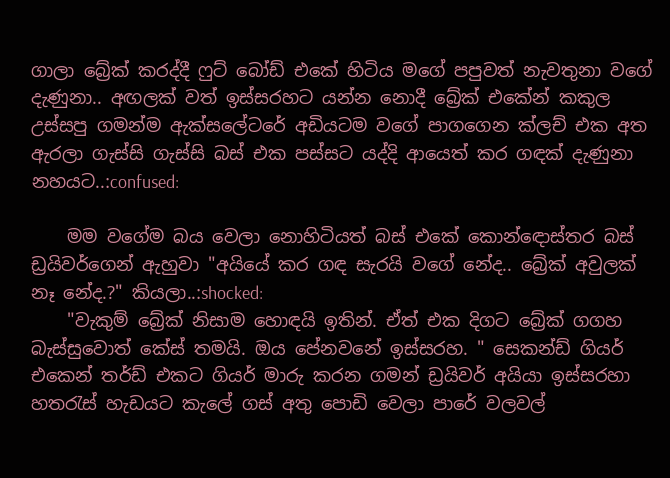ගාලා බ්‍රේක් කරද්දී ෆුට් බෝඩ් එකේ හිටිය මගේ පපුවත් නැවතුනා වගේ දැණුනා.. අඟලක් වත් ඉස්සරහට යන්න නොදී බ්‍රේක් එකේන් කකුල උස්සපු ගමන්ම ඇක්සලේටරේ අඩියටම වගේ පාගගෙන ක්ලච් එක අත ඇරලා ගැස්සි ගැස්සි බස් එක පස්සට යද්දි ආයෙත් කර ගඳක් දැණුනා නහයට..:confused:

    මම වගේම බය වෙලා නොහිටියත් බස් එකේ කොන්ඳොස්තර බස් ඩ්‍රයිවර්ගෙන් ඇහුවා "අයියේ කර ගඳ සැරයි වගේ නේද.. බ්‍රේක් අවුලක් නෑ නේද.?" කියලා..:shocked:
    "වැකුම් බ්‍රේක් නිසාම හොඳයි ඉතින්. ඒත් එක දිගට බ්‍රේක් ගගහ බැස්සුවොත් කේස් තමයි. ඔය පේනවනේ ඉස්සරහ. " සෙකන්ඩ් ගියර් එකෙන් තර්ඩ් එකට ගියර් මාරු කරන ගමන් ඩ්‍රයිවර් අයියා ඉස්සරහා හතරැස් හැඩයට කැලේ ගස් අතු පොඩි වෙලා පාරේ වලවල්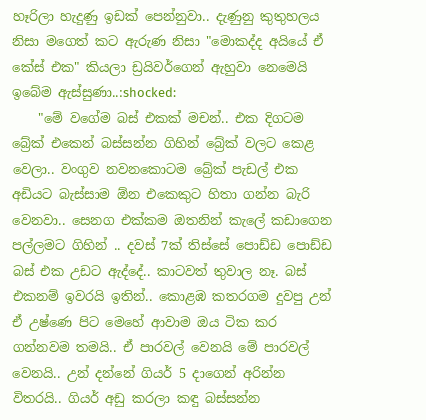හෑරිලා හැදුණු ඉඩක් පෙන්නුවා.. දැණුනු කුතුහලය නිසා මගෙත් කට ඇරුණ නිසා "මොකද්ද අයියේ ඒ කේස් එක" කියලා ඩ්‍රයිවර්ගෙන් ඇහුවා නෙමෙයි ඉබේම ඇස්සුණා..:shocked:
    "මේ වගේම බස් එකක් මචන්.. එක දිගටම බ්‍රේක් එකෙන් බස්සන්න ගිහින් බ්‍රේක් වලට කෙළ වෙලා.. වංගුව නවනකොටම බ්‍රේක් පැඩල් එක අඩියට බැස්සාම ඕන එකෙකුට හිතා ගන්න බැරි වෙනවා.. සෙනග එක්කම ඔතනින් කැලේ කඩාගෙන පල්ලමට ගිහින් .. දවස් 7ක් තිස්සේ පොඩ්ඩ පොඩ්ඩ බස් එක උඩට ඇද්දේ.. කාටවත් තුවාල නෑ. බස් එකනම් ඉවරයි ඉතින්.. කොළඹ කතරගම දුවපු උන් ඒ උෂ්ණෙ පිට මෙහේ ආවාම ඔය ටික කර ගන්නවම තමයි.. ඒ පාරවල් වෙනයි මේ පාරවල් වෙනයි.. උන් දන්නේ ගියර් 5 දාගෙන් අරින්න විතරයි.. ගියර් අඩු කරලා කඳු බස්සන්න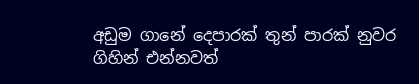අඩුම ගානේ දෙපාරක් තුන් පාරක් නුවර ගිහින් එන්නවත්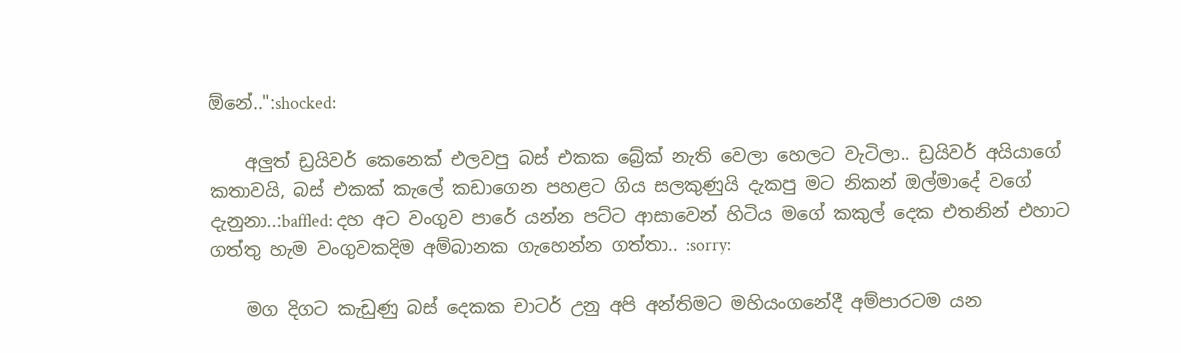ඕනේ..":shocked:

    අලුත් ඩ්‍රයිවර් කෙනෙක් එලවපු බස් එකක බ්‍රේක් නැති වෙලා හෙලට වැටිලා.. ඩ්‍රයිවර් අයියාගේ කතාවයි, බස් එකක් කැලේ කඩාගෙන පහළට ගිය සලකුණුයි දැකපු මට නිකන් ඔල්මාදේ වගේ දැනුනා..:baffled: දහ අට වංගුව පාරේ යන්න පට්ට ආසාවෙන් හිටිය මගේ කකුල් දෙක එතනින් එහාට ගත්තු හැම වංගුවකදිම අම්බානක ගැහෙන්න ගත්තා.. :sorry:

    මග දිගට කැඩුණු බස් දෙකක චාටර් උනු අපි අන්තිමට මහියංගනේදී අම්පාරටම යන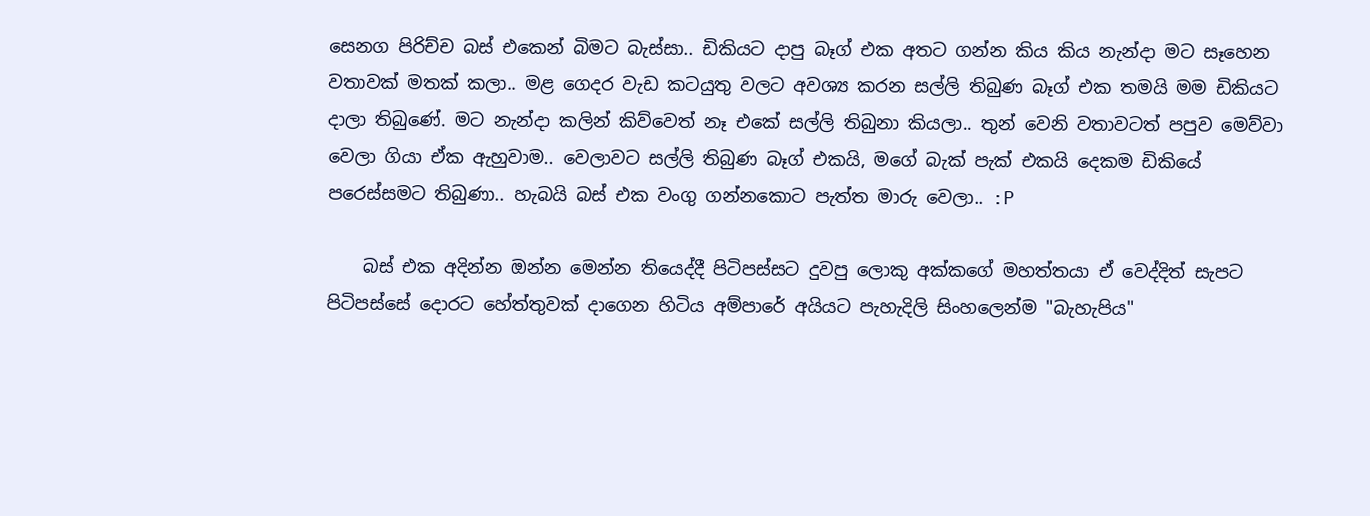සෙනග පිරිච්ච බස් එකෙන් බිමට බැස්සා.. ඩිකියට දාපු බෑග් එක අතට ගන්න කිය කිය නැන්දා මට සෑහෙන වතාවක් මතක් කලා.. මළ ගෙදර වැඩ කටයුතු වලට අවශ්‍ය කරන සල්ලි තිබුණ බෑග් එක තමයි මම ඩිකියට දාලා තිබුණේ. මට නැන්දා කලින් කිව්වෙත් නෑ එකේ සල්ලි තිබුනා කියලා.. තුන් වෙනි වතාවටත් පපුව මෙව්වා වෙලා ගියා ඒක ඇහුවාම.. වෙලාවට සල්ලි තිබුණ බෑග් එකයි, මගේ බැක් පැක් එකයි දෙකම ඩිකියේ පරෙස්සමට තිබුණා.. හැබයි බස් එක වංගු ගන්නකොට පැත්ත මාරු වෙලා.. :P

    බස් එක අදින්න ඔන්න මෙන්න තියෙද්දී පිටිපස්සට දුවපු ලොකු අක්කගේ මහත්තයා ඒ වෙද්දිත් සැපට පිටිපස්සේ දොරට හේත්තුවක් දාගෙන හිටිය අම්පාරේ අයියට පැහැදිලි සිංහලෙන්ම "බැහැපිය"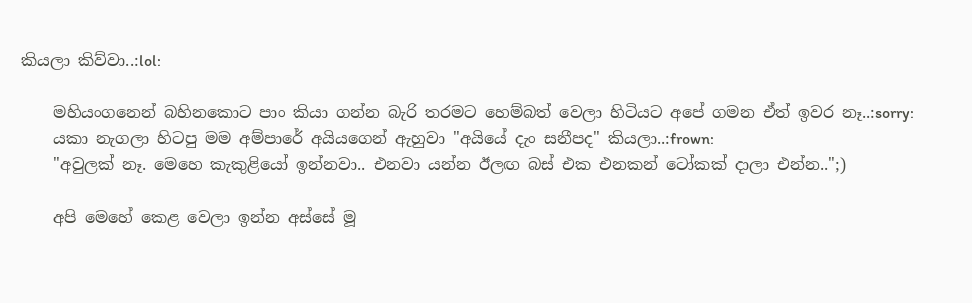කියලා කිව්වා..:lol:

    මහියංගනෙන් බහිනකොට පාං කියා ගන්න බැරි තරමට හෙම්බත් වෙලා හිටියට අපේ ගමන ඒත් ඉවර නෑ..:sorry:
    යකා නැගලා හිටපු මම අම්පාරේ අයියගෙන් ඇහුවා "අයියේ දැං සනීපද" කියලා..:frown:
    "අවුලක් නෑ. මෙහෙ කැකුළියෝ ඉන්නවා.. එනවා යන්න ඊලඟ බස් එක එනකන් ටෝකක් දාලා එන්න..";)

    අපි මෙහේ කෙළ වෙලා ඉන්න අස්සේ මූ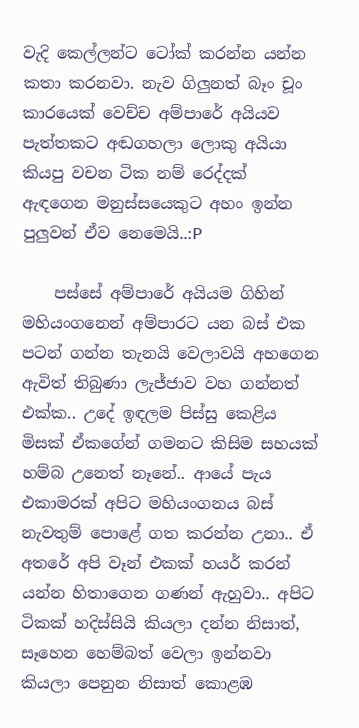වැදි කෙල්ලන්ට ටෝක් කරන්න යන්න කතා කරනවා. නැව ගිලුනත් බෑං චූං කාරයෙක් වෙච්ච අම්පාරේ අයියව පැත්තකට අඬගහලා ලොකු අයියා කියපු වචන ටික නම් රෙද්දක් ඇඳගෙන මනුස්සයෙකුට අහං ඉන්න පුලුවන් ඒව නෙමෙයි..:P

    පස්සේ අම්පාරේ අයියම ගිහින් මහියංගනෙන් අම්පාරට යන බස් එක පටන් ගන්න තැනයි වෙලාවයි අහගෙන ඇවිත් තිබුණා ලැජ්ජාව වහ ගන්නත් එක්ක.. උදේ ඉඳලම පිස්සු කෙළිය මිසක් ඒකගේන් ගමනට කිසිම සහයක් හම්බ උනෙත් නෑනේ.. ආයේ පැය එකාමරක් අපිට මහියංගනය බස් නැවතුම් පොළේ ගත කරන්න උනා.. ඒ අතරේ අපි වෑන් එකක් හයර් කරන් යන්න හිතාගෙන ගණන් ඇහුවා.. අපිට ටිකක් හදිස්සියි කියලා දන්න නිසාත්, සෑහෙන හෙම්බත් වෙලා ඉන්නවා කියලා පෙනුන නිසාත් කොළඹ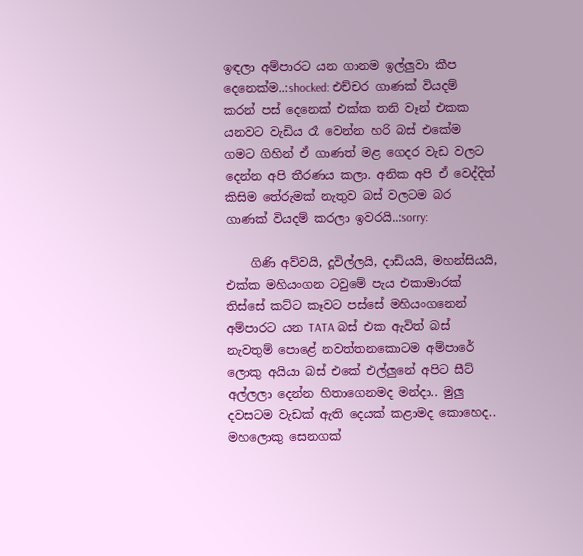ඉඳලා අම්පාරට යන ගානම ඉල්ලුවා කීප දෙනෙක්ම..:shocked: එච්චර ගාණක් වියදම් කරන් පස් දෙනෙක් එක්ක තනි වෑන් එකක යනවට වැඩිය රෑ වෙන්න හරි බස් එකේම ගමට ගිහින් ඒ ගාණත් මළ ගෙදර වැඩ වලට දෙන්න අපි තීරණය කලා. අනික අපි ඒ වෙද්දිත් කිසිම තේරුමක් නැතුව බස් වලටම බර ගාණක් වියදම් කරලා ඉවරයි..:sorry:

    ගිණි අව්වයි, දූවිල්ලයි, දාඩියයි, මහන්සියයි, එක්ක මහියංගන ටවුමේ පැය එකාමාරක් තිස්සේ කට්ට කෑවට පස්සේ මහියංගනෙන් අම්පාරට යන TATA බස් එක ඇවිත් බස් නැවතුම් පොළේ නවත්තනකොටම අම්පාරේ ලොකු අයියා බස් එකේ එල්ලුනේ අපිට සීට් අල්ලලා දෙන්න හිතාගෙනමද මන්දා.. මුලු දවසටම වැඩක් ඇති දෙයක් කළාමද කොහෙද.. මහලොකු සෙනගක්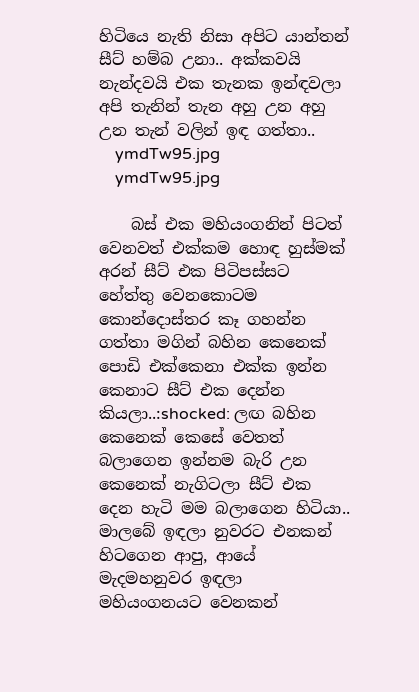හිටියෙ නැති නිසා අපිට යාන්තන් සීට් හම්බ උනා.. අක්කවයි නැන්දවයි එක තැනක ඉන්ඳවලා අපි තැනින් තැන අහු උන අහු උන තැන් වලින් ඉඳ ගත්තා..
    ymdTw95.jpg
    ymdTw95.jpg

    බස් එක මහියංගනින් පිටත් වෙනවත් එක්කම හොඳ හුස්මක් අරන් සීට් එක පිටිපස්සට හේත්තු වෙනකොටම කොන්දොස්තර කෑ ගහන්න ගත්තා මගින් බහින කෙනෙක් පොඩි එක්කෙනා එක්ක ඉන්න කෙනාට සීට් එක දෙන්න කියලා..:shocked: ලඟ බහින කෙනෙක් කෙසේ වෙතත් බලාගෙන ඉන්නම බැරි උන කෙනෙක් නැගිටලා සීට් එක දෙන හැටි මම බලාගෙන හිටියා.. මාලබේ ඉඳලා නුවරට එනකන් හිටගෙන ආපු, ආයේ මැදමහනුවර ඉඳලා මහියංගනයට වෙනකන්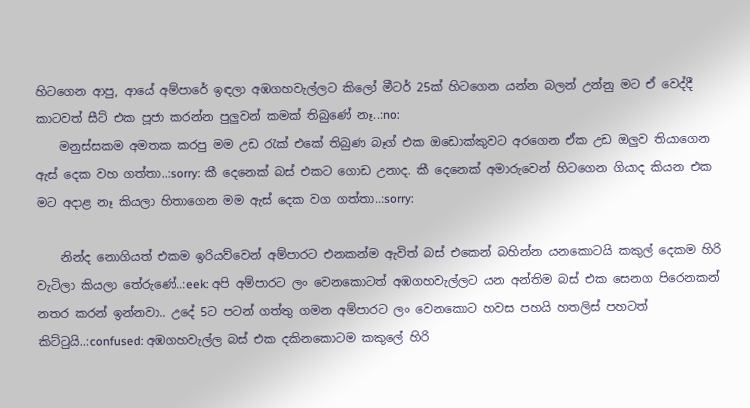හිටගෙන ආපු, ආයේ අම්පාරේ ඉඳලා අඹගහවැල්ලට කිලෝ මීටර් 25ක් හිටගෙන යන්න බලන් උන්නු මට ඒ වෙද්දී කාටවත් සීට් එක පූජා කරන්න පුලුවන් කමක් තිබුණේ නෑ..:no:
    මනුස්සකම අමතක කරපු මම උඩ රැක් එකේ තිබුණ බෑග් එක ඔඩොක්කුවට අරගෙන ඒක උඩ ඔලුව තියාගෙන ඇස් දෙක වහ ගත්තා..:sorry: කී දෙනෙක් බස් එකට ගොඩ උනාද. කී දෙනෙක් අමාරුවෙන් හිටගෙන ගියාද කියන එක මට අදාළ නෑ කියලා හිතාගෙන මම ඇස් දෙක වග ගත්තා..:sorry:

    නින්ද නොගියත් එකම ඉරියව්වෙන් අම්පාරට එනකන්ම ඇවිත් බස් එකෙන් බහින්න යනකොටයි කකුල් දෙකම හිරි වැටිලා කියලා තේරුණේ..:eek: අපි අම්පාරට ලං වෙනකොටත් අඹගහවැල්ලට යන අන්තිම බස් එක සෙනග පිරෙනකන් නතර කරන් ඉන්නවා.. උදේ 5ට පටන් ගත්තු ගමන අම්පාරට ලං වෙනකොට හවස පහයි හතලිස් පහටත් කිට්ටුයි..:confused: අඹගහවැල්ල බස් එක දකිනකොටම කකුලේ හිරි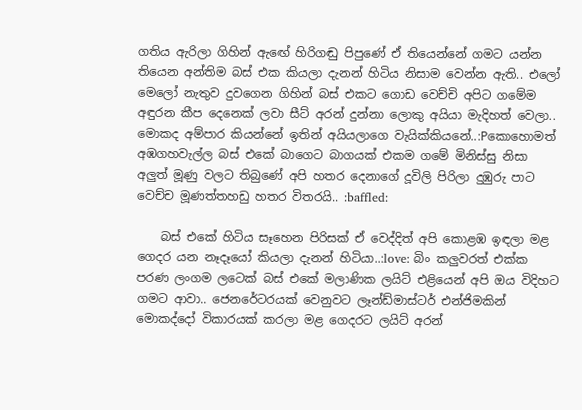ගතිය ඇරිලා ගිහින් ඇඟේ හිරිගඬු පිපුණේ ඒ තියෙන්නේ ගමට යන්න තියෙන අන්තිම බස් එක කියලා දැනන් හිටිය නිසාම වෙන්න ඇති.. එලෝ මෙලෝ නැතුව දුවගෙන ගිහින් බස් එකට ගොඩ වෙච්චි අපිට ගමේම අඳුරන කීප දෙනෙක් ලවා සීට් අරන් දුන්නා ලොකු අයියා මැදිහත් වෙලා.. මොකද අම්පාර කියන්නේ ඉතින් අයියලාගෙ වැයික්කියනේ..:Pකොහොමත් අඹගහවැල්ල බස් එකේ බාගෙට බාගයක් එකම ගමේ මිනිස්සු නිසා අලුත් මූණු වලට තිබුණේ අපි හතර දෙනාගේ දූවිලි පිරිලා දුඹුරු පාට වෙච්ච මූණත්තහඩු හතර විතරයි.. :baffled:

    බස් එකේ හිටිය සෑහෙන පිරිසක් ඒ වෙද්දිත් අපි කොළඹ ඉඳලා මළ ගෙදර යන නෑදෑයෝ කියලා දැනන් හිටියා..:love: බිං කලුවරත් එක්ක පරණ ලංගම ලටෙක් බස් එකේ මලාණික ලයිට් එළියෙන් අපි ඔය විදිහට ගමට ආවා.. ජෙනරේටරයක් වෙනුවට ලෑන්ඩ්මාස්ටර් එන්ජිමකින් මොකද්දෝ විකාරයක් කරලා මළ ගෙදරට ලයිට් අරන්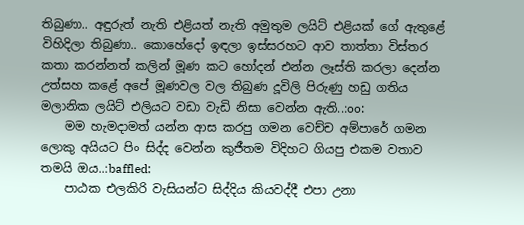තිබුණා.. අඳුරුත් නැති එළියත් නැති අමුතුම ලයිට් එළියක් ගේ ඇතුළේ විහිදිලා තිබුණා.. කොහේදෝ ඉඳලා ඉස්සරහට ආව තාත්තා විස්තර කතා කරන්නත් කලින් මූණ කට හෝදන් එන්න ලෑස්ති කරලා දෙන්න උත්සහ කළේ අපේ මූණවල වල තිබුණ දූවිලි පිරුණු හඩු ගතිය මලානික ලයිට් එලියට වඩා වැඩි නිසා වෙන්න ඇති..:oo:
    මම හැමදාමත් යන්න ආස කරපු ගමන වෙච්ච අම්පාරේ ගමන ලොකු අයියට පිං සිද්ද වෙන්න කුජීතම විදිහට ගියපු එකම වතාව තමයි ඔය..:baffled:
    පාඨක එලකිරි වැසියන්ට සිද්දිය කියවද්දී එපා උනා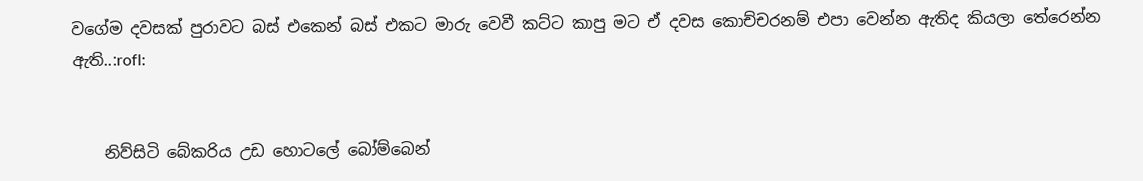වගේම දවසක් පුරාවට බස් එකෙන් බස් එකට මාරු වෙවී කට්ට කාපු මට ඒ දවස කොච්චරනම් එපා වෙන්න ඇතිද කියලා තේරෙන්න ඇති..:rofl:


    නිව්සිටි බේකරිය උඩ හොටලේ බෝම්බෙන්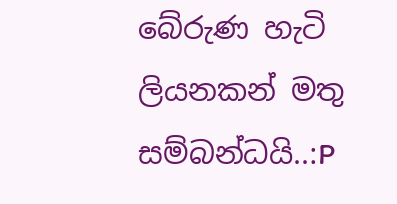බේරුණ හැටි ලියනකන් මතු සම්බන්ධයි..:P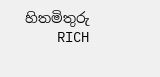හිතමිතුරු
    RICH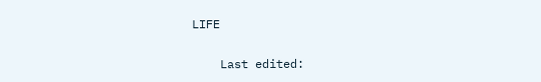LIFE

    Last edited: